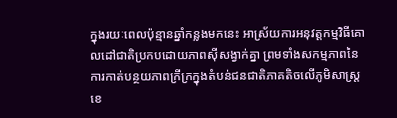ក្នុងរយៈពេលប៉ុន្មានឆ្នាំកន្លងមកនេះ អាស្រ័យការអនុវត្តកម្មវិធីគោលដៅជាតិប្រកបដោយភាពស៊ីសង្វាក់គ្នា ព្រមទាំងសកម្មភាពនៃការកាត់បន្ថយភាពក្រីក្រក្នុងតំបន់ជនជាតិភាគតិចលើភូមិសាស្ត្រខេ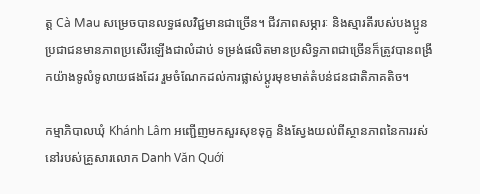ត្ត Cà Mau សម្រេចបានលទ្ធផលវិជ្ជមានជាច្រើន។ ជីវភាពសម្ភារៈ និងស្មារតីរបស់បងប្អូនប្រជាជនមានភាពប្រសើរឡើងជាលំដាប់ ទម្រង់ផលិតមានប្រសិទ្ធភាពជាច្រើនក៏ត្រូវបានពង្រីកយ៉ាងទូលំទូលាយផងដែរ រួមចំណែកដល់ការផ្លាស់ប្តូរមុខមាត់តំបន់ជនជាតិភាគតិច។

កម្មាភិបាលឃុំ Khánh Lâm អញ្ជើញមកសួរសុខទុក្ខ និងស្វែងយល់ពីស្ថានភាពនៃការរស់នៅរបស់គ្រួសារលោក Danh Văn Quới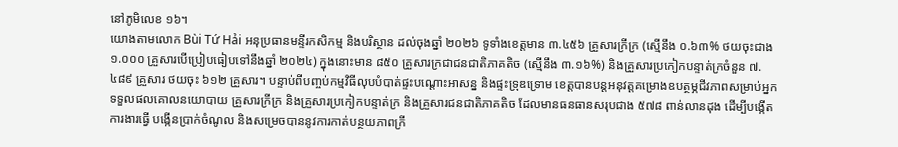នៅភូមិលេខ ១៦។
យោងតាមលោក Bùi Tứ Hải អនុប្រធានមន្ទីរកសិកម្ម និងបរិស្ថាន ដល់ចុងឆ្នាំ ២០២៦ ទូទាំងខេត្តមាន ៣.៤៥៦ គ្រួសារក្រីក្រ (ស្មើនឹង ០.៦៣% ថយចុះជាង ១.០០០ គ្រួសារបើប្រៀបធៀបទៅនឹងឆ្នាំ ២០២៤) ក្នុងនោះមាន ៨៥០ គ្រួសារក្រជាជនជាតិភាគតិច (ស្មើនឹង ៣.១៦%) និងគ្រួសារប្រកៀកបន្ទាត់ក្រចំនួន ៧.៤៨៩ គ្រួសារ ថយចុះ ៦១២ គ្រួសារ។ បន្ទាប់ពីបញ្ចប់កម្មវិធីលុបបំបាត់ផ្ទះបណ្ដោះអាសន្ន និងផ្ទះទ្រុឌទ្រោម ខេត្តបានបន្តអនុវត្តគម្រោងឧបត្ថម្ភជីវភាពសម្រាប់អ្នកទទួលផលគោលនយោបាយ គ្រួសារក្រីក្រ និងគ្រួសារប្រកៀកបន្ទាត់ក្រ និងគ្រួសារជនជាតិភាគតិច ដែលមានធនធានសរុបជាង ៥៧៨ ពាន់លានដុង ដើម្បីបង្កើតការងារធ្វើ បង្កើនប្រាក់ចំណូល និងសម្រេចបាននូវការកាត់បន្ថយភាពក្រី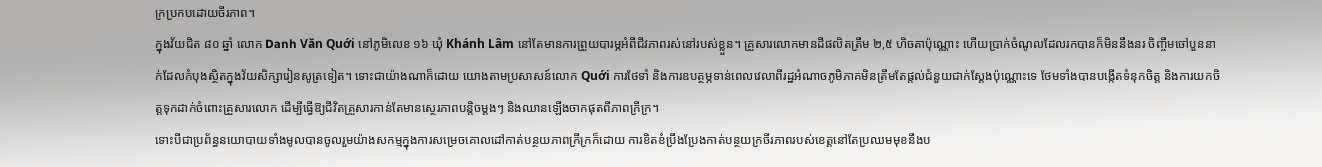ក្រប្រកបដោយចីរភាព។
ក្នុងវ័យជិត ៨០ ឆ្នាំ លោក Danh Văn Quới នៅភូមិលេខ ១៦ ឃុំ Khánh Lâm នៅតែមានការព្រួយបារម្ភអំពីជីវភាពរស់នៅរបស់ខ្លួន។ គ្រួសារលោកមានដីផលិតត្រឹម ២,៥ ហិចតាប៉ុណ្ណោះ ហើយប្រាក់ចំណូលដែលរកបានក៏មិននឹងនរ ចិញ្ចឹមចៅបួននាក់ដែលកំបុងស្ថិតក្នុងវ័យសិក្សារៀនសូត្រទៀត។ ទោះជាយ៉ាងណាក៏ដោយ យោងតាមប្រសាសន៍លោក Quới ការថែទាំ និងការឧបត្ថម្ភទាន់ពេលវេលាពីរដ្ឋអំណាចភូមិភាគមិនត្រឹមតែផ្តល់ជំនួយជាក់ស្តែងប៉ុណ្ណោះទេ ថែមទាំងបានបង្កើតទំនុកចិត្ត និងការយកចិត្តទុកដាក់ចំពោះគ្រួសារលោក ដើម្បីធ្វើឱ្យជីវិតគ្រួសារកាន់តែមានស្ថេរភាពបន្តិចម្តងៗ និងឈានឡើងចាកផុតពីភាពក្រីក្រ។
ទោះបីជាប្រព័ន្ធនយោបាយទាំងមូលបានចូលរួមយ៉ាងសកម្មក្នុងការសម្រេចគោលដៅកាត់បន្ថយភាពក្រីក្រក៏ដោយ ការខិតខំប្រឹងប្រែងកាត់បន្ថយក្រចីរភាពរបស់ខេត្តនៅតែប្រឈមមុខនឹងប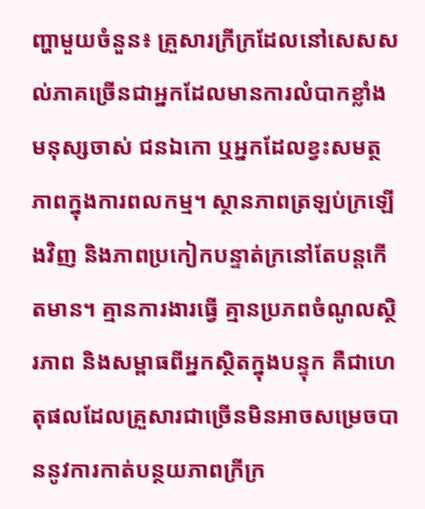ញ្ហាមួយចំនួន៖ គ្រួសារក្រីក្រដែលនៅសេសសល់ភាគច្រើនជាអ្នកដែលមានការលំបាកខ្លាំង មនុស្សចាស់ ជនឯកោ ឬអ្នកដែលខ្វះសមត្ថភាពក្នុងការពលកម្ម។ ស្ថានភាពត្រឡប់ក្រឡើងវិញ និងភាពប្រកៀកបន្ទាត់ក្រនៅតែបន្តកើតមាន។ គ្មានការងារធ្វើ គ្មានប្រភពចំណូលស្ថិរភាព និងសម្ពាធពីអ្នកស្ថិតក្នុងបន្ទុក គឺជាហេតុផលដែលគ្រួសារជាច្រើនមិនអាចសម្រេចបាននូវការកាត់បន្ថយភាពក្រីក្រ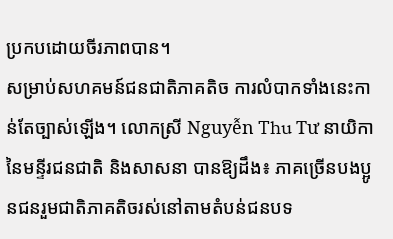ប្រកបដោយចីរភាពបាន។
សម្រាប់សហគមន៍ជនជាតិភាគតិច ការលំបាកទាំងនេះកាន់តែច្បាស់ឡើង។ លោកស្រី Nguyễn Thu Tư នាយិកានៃមន្ទីរជនជាតិ និងសាសនា បានឱ្យដឹង៖ ភាគច្រើនបងប្អូនជនរួមជាតិភាគតិចរស់នៅតាមតំបន់ជនបទ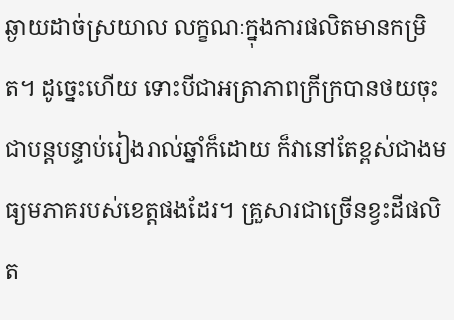ឆ្ងាយដាច់ស្រយាល លក្ខណៈក្នុងការផលិតមានកម្រិត។ ដូច្នេះហើយ ទោះបីជាអត្រាភាពក្រីក្របានថយចុះជាបន្តបន្ទាប់រៀងរាល់ឆ្នាំក៏ដោយ ក៏វានៅតែខ្ពស់ជាងមធ្យមភាគរបស់ខេត្តផងដែរ។ គ្រួសារជាច្រើនខ្វះដីផលិត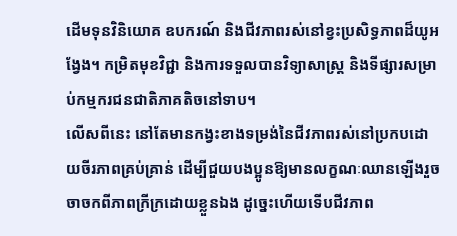ដើមទុនវិនិយោគ ឧបករណ៍ និងជីវភាពរស់នៅខ្វះប្រសិទ្ធភាពដ៏យូអង្វែង។ កម្រិតមុខវិជ្ជា និងការទទួលបានវិទ្យាសាស្ត្រ និងទីផ្សារសម្រាប់កម្មករជនជាតិភាគតិចនៅទាប។
លើសពីនេះ នៅតែមានកង្វះខាងទម្រង់នៃជីវភាពរស់នៅប្រកបដោយចីរភាពគ្រប់គ្រាន់ ដើម្បីជួយបងប្អូនឱ្យមានលក្ខណៈឈានឡើងរួចចាចកពីភាពក្រីក្រដោយខ្លួនឯង ដូច្នេះហើយទើបជីវភាព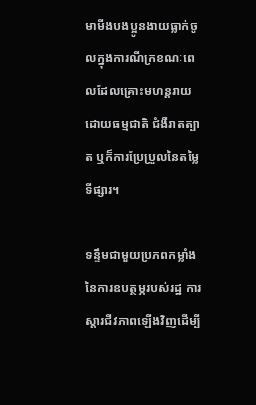មាមីងបងប្អូនងាយធ្លាក់ចូលក្នុងការណីក្រខណៈពេលដែលគ្រោះមហន្តរាយដោយធម្មជាតិ ជំងឺរាតត្បាត ឬក៏ការប្រែប្រួលនៃតម្លៃទីផ្សារ។

ទន្ទឹមជាមួយប្រភពកម្លាំងនៃការឧបត្ថម្ភរបស់រដ្ឋ ការស្តារជីវភាពឡើងវិញដើម្បី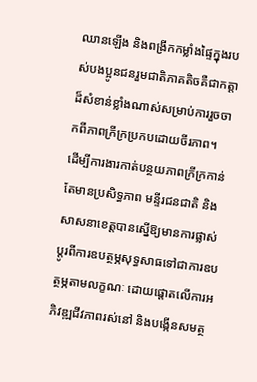ឈានឡើង និងពង្រីកកម្លាំងផ្ទៃក្នុងរបស់បងប្អូនជនរួមជាតិភាគតិចគឺជាកត្តាដ៏សំខាន់ខ្លាំងណាស់សម្រាប់ការរួចចាកពីភាពក្រីក្រប្រកបដោយចីរភាព។
ដើម្បីការងារកាត់បន្ថយភាពក្រីក្រកាន់តែមានប្រសិទ្ធភាព មន្ទីរជនជាតិ និងសាសនាខេត្តបានស្នើឱ្យមានការផ្លាស់ប្តូរពីការឧបត្ថម្ភសុទ្ធសាធទៅជាការឧបត្ថម្ភតាមលក្ខណៈ ដោយផ្តោតលើការអភិវឌ្ឍជីវភាពរស់នៅ និងបង្កើនសមត្ថ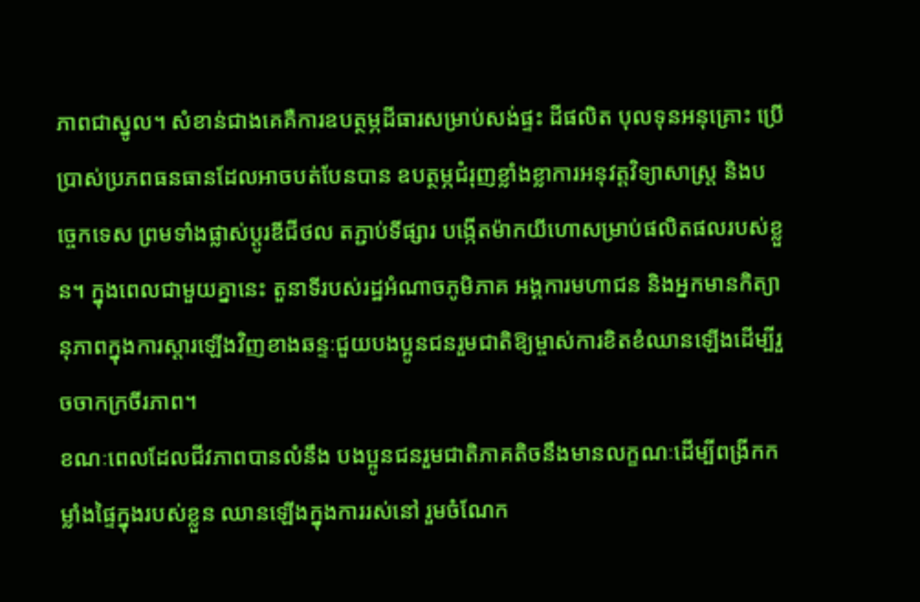ភាពជាស្នូល។ សំខាន់ជាងគេគឺការឧបត្ថម្ភដីធារសម្រាប់សង់ផ្ទះ ដីផលិត បុលទុនអនុគ្រោះ ប្រើប្រាស់ប្រភពធនធានដែលអាចបត់បែនបាន ឧបត្ថម្ភជំរុញខ្លាំងខ្លាការអនុវត្តវិទ្យាសាស្ត្រ និងបច្ចេកទេស ព្រមទាំងផ្លាស់ប្តូរឌីជីថល តភ្ជាប់ទីផ្សារ បង្កើតម៉ាកយីហោសម្រាប់ផលិតផលរបស់ខ្លួន។ ក្នុងពេលជាមួយគ្នានេះ តួនាទីរបស់រដ្ឋអំណាចភូមិភាគ អង្គការមហាជន និងអ្នកមានកិត្យានុភាពក្នុងការស្តារឡើងវិញខាងឆន្ទៈជួយបងប្អូនជនរួមជាតិឱ្យម្ចាស់ការខិតខំឈានឡើងដើម្បីរួចចាកក្រចីរភាព។
ខណៈពេលដែលជីវភាពបានលំនឹង បងប្អូនជនរួមជាតិភាគតិចនឹងមានលក្ខណៈដើម្បីពង្រីកកម្លាំងផ្ទៃក្នុងរបស់ខ្លួន ឈានឡើងក្នុងការរស់នៅ រួមចំណែក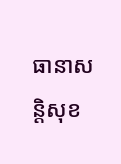ធានាសន្តិសុខ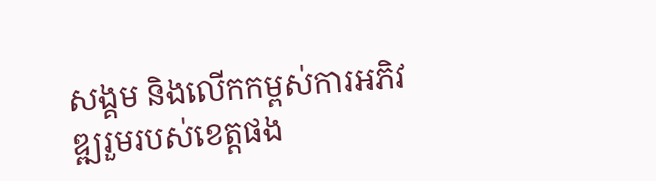សង្គម និងលើកកម្ពស់ការអភិវឌ្ឍរួមរបស់ខេត្តផង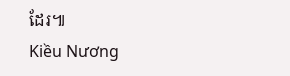ដែរ៕
Kiều Nương